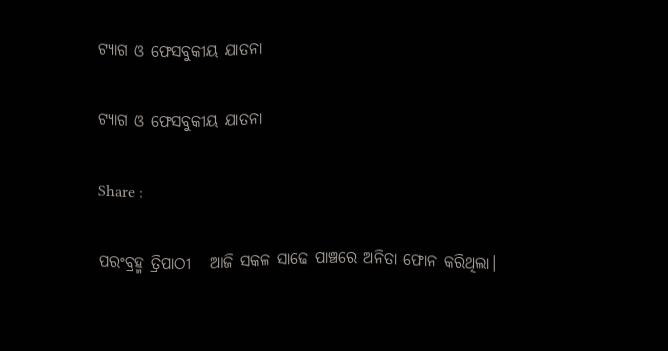ଟ୍ୟାଗ ଓ ଫେସବୁକୀୟ ଯାତନା

ଟ୍ୟାଗ ଓ ଫେସବୁକୀୟ ଯାତନା

Share :

ପରଂବ୍ରହ୍ମ ତ୍ରିପାଠୀ   ଆଜି ସକଳ ସାଢେ ପାଞ୍ଚରେ ଅନିତା ଫୋନ କରିଥିଲା।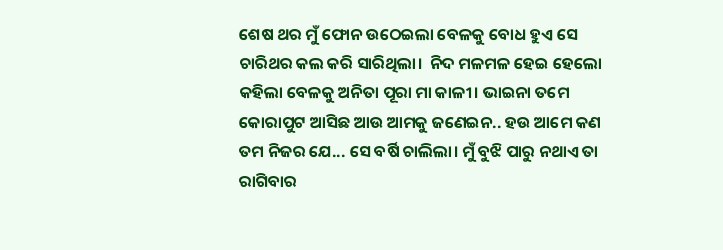ଶେଷ ଥର ମୁଁ ଫୋନ ଉଠେଇଲା ବେଳକୁ ବୋଧ ହୁଏ ସେ ଚାରିଥର କଲ କରି ସାରିଥିଲା।  ନିଦ ମଳମଳ ହେଇ ହେଲୋ କହିଲା ବେଳକୁ ଅନିତା ପୂରା ମା କାଳୀ। ଭାଇନା ତମେ କୋରାପୁଟ ଆସିଛ ଆଉ ଆମକୁ ଜଣେଇନ.. ହଉ ଆମେ କଣ ତମ ନିଜର ଯେ... ସେ ବର୍ଷି ଚାଲିଲା। ମୁଁ ବୁଝି ପାରୁ ନଥାଏ ତା ରାଗିବାର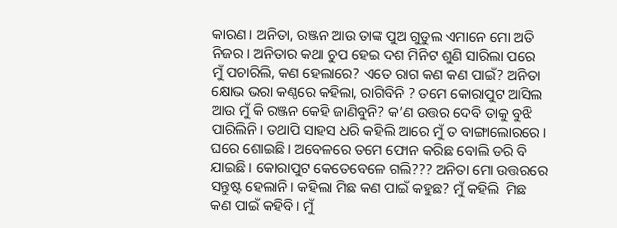କାରଣ। ଅନିତା, ରଞ୍ଜନ ଆଉ ତାଙ୍କ ପୁଅ ଗୁଡୁଲ ଏମାନେ ମୋ ଅତି ନିଜର। ଅନିତାର କଥା ଚୁପ ହେଇ ଦଶ ମିନିଟ ଶୁଣି ସାରିଲା ପରେ ମୁଁ ପଚାରିଲି, କଣ ହେଲାରେ? ଏତେ ରାଗ କଣ କଣ ପାଇଁ? ଅନିତା କ୍ଷୋଭ ଭରା କଣ୍ଠରେ କହିଲା, ରାଗିବିନି ? ତମେ କୋରାପୁଟ ଆସିଲ ଆଉ ମୁଁ କି ରଞ୍ଜନ କେହି ଜାଣିବୁନି? କ’ଣ ଉତ୍ତର ଦେବି ତାକୁ ବୁଝି ପାରିଲିନି। ତଥାପି ସାହସ ଧରି କହିଲି ଆରେ ମୁଁ ତ ବାଙ୍ଗାଲୋରରେ। ଘରେ ଶୋଇଛି। ଅବେଳରେ ତମେ ଫୋନ କରିଛ ବୋଲି ଡରି ବି ଯାଇଛି। କୋରାପୁଟ କେତେବେଳେ ଗଲି??? ଅନିତା ମୋ ଉତ୍ତରରେ ସନ୍ତୁଷ୍ଟ ହେଲାନି। କହିଲା ମିଛ କଣ ପାଇଁ କହୁଛ? ମୁଁ କହିଲି  ମିଛ କଣ ପାଇଁ କହିବି। ମୁଁ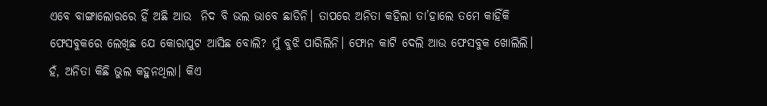ଏବେ ବାଙ୍ଗାଲୋରରେ ହିଁ ଅଛି ଆଉ  ନିଦ ବି ଭଲ ଭାବେ ଛାଡିନି। ତାପରେ ଅନିତା କହିଲା ତା’ହାଲେ ତମେ କାହିଁକି ଫେସବୁକରେ ଲେଖିଛ ଯେ କୋରାପୁଟ ଆସିଛ ବୋଲି? ମୁଁ ବୁଝି ପାରିଲିନି। ଫୋନ କାଟି ଦେଲି ଆଉ ଫେସବୁକ ଖୋଲିଲି। ହଁ, ଅନିତା କିଛି ଭୁଲ କହୁନଥିଲା। କିଏ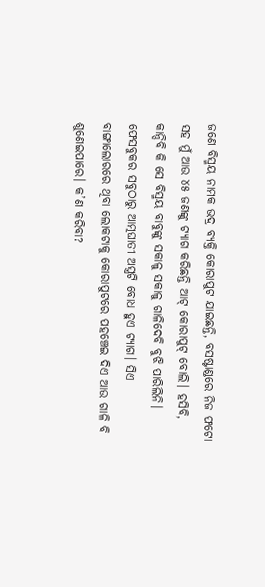ଜଣେ ବିସ୍ମୟ ନାମକ ଭଦ୍ର ବ୍ୟକ୍ତି କୋରାପୁଟ ଯାଇଛନ୍ତି, ବସଷ୍ଟାଣ୍ଡରେ ନିଜ ଫଟୋ ସହ ମୁଁ ଆଉ ୪୫ ଜଣଙ୍କୁ ଟ୍ୟାଗ କରିଛନ୍ତି ଆଟ୍ କୋରାପୁଟ୍ ବୋଲି। ହସିବି, କାନ୍ଦିବି କି ସେ ବିସ୍ମୟ ବାବୁଙ୍କୁ ସକାଳୁ ସକାଳୁ ଗାଳିଦେବି ବୁଝି ପାରିଲିନି। ଫେସବୁକର ସବୁଠାରୁ ଆତ୍ମଘାତୀ ଅସ୍ତ୍ରଟି ବୋଧ ହୁଏ ଟ୍ୟାଗ। ସିଏ ବାଙ୍ଗାଲୋରରେ ଥିବା ଲୋକଟାକୁ କୋରାପୁଟରେ ପହଞ୍ଚେଇ ଦିଏ ଆଉ ଗାଳି ବି ଶୁଣେଇପାରେ। କ’ଣ କରିବା?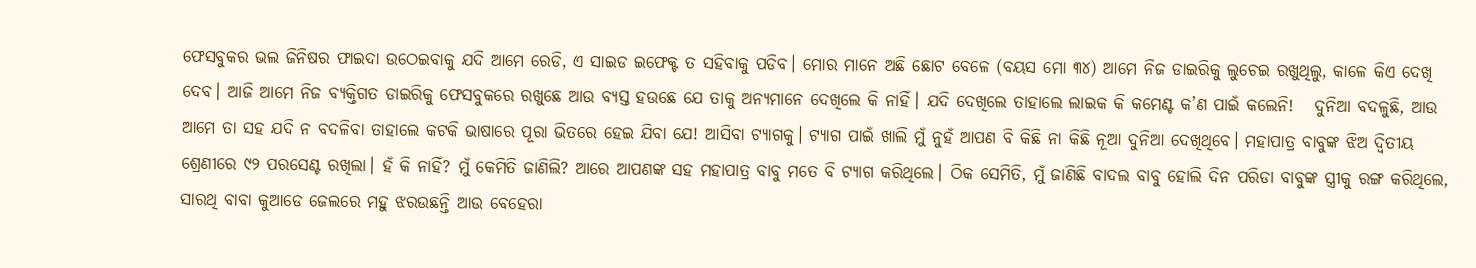ଫେସବୁକର ଭଲ ଜିନିଷର ଫାଇଦା ଉଠେଇବାକୁ ଯଦି ଆମେ ରେଡି, ଏ ସାଇଡ ଇଫେକ୍ଟ ତ ସହିବାକୁ ପଡିବ। ମୋର ମାନେ ଅଛି ଛୋଟ ବେଳେ (ବୟସ ମୋ ୩୪) ଆମେ ନିଜ ଡାଇରିକୁ ଲୁଚେଇ ରଖୁଥିଲୁ, କାଳେ କିଏ ଦେଖି ଦେବ। ଆଜି ଆମେ ନିଜ ବ୍ୟକ୍ତିଗତ ଡାଇରିକୁ ଫେସବୁକରେ ରଖୁଛେ ଆଉ ବ୍ୟସ୍ତ ହଉଛେ ଯେ ତାକୁ ଅନ୍ୟମାନେ ଦେଖିଲେ କି ନାହିଁ। ଯଦି ଦେଖିଲେ ତାହାଲେ ଲାଇକ କି କମେଣ୍ଟ କ’ଣ ପାଇଁ କଲେନି!   ଦୁନିଆ ବଦଳୁଛି, ଆଉ ଆମେ ତା ସହ ଯଦି ନ ବଦଳିବା ତାହାଲେ କଟକି ଭାଷାରେ ପୂରା ଭିତରେ ହେଇ ଯିବା ଯେ! ଆସିବା ଟ୍ୟାଗକୁ। ଟ୍ୟାଗ ପାଇଁ ଖାଲି ମୁଁ ନୁହଁ ଆପଣ ବି କିଛି ନା କିଛି ନୂଆ ଦୁନିଆ ଦେଖିଥିବେ। ମହାପାତ୍ର ବାବୁଙ୍କ ଝିଅ ଦ୍ଵିତୀୟ ଶ୍ରେଣୀରେ ୯୨ ପରସେଣ୍ଟ ରଖିଲା। ହଁ କି ନାହିଁ? ମୁଁ କେମିତି ଜାଣିଲି? ଆରେ ଆପଣଙ୍କ ସହ ମହାପାତ୍ର ବାବୁ ମତେ ବି ଟ୍ୟାଗ କରିଥିଲେ। ଠିକ ସେମିତି, ମୁଁ ଜାଣିଛି ବାଦଲ ବାବୁ ହୋଲି ଦିନ ପରିଡା ବାବୁଙ୍କ ସ୍ତ୍ରୀକୁ ରଙ୍ଗ କରିଥିଲେ, ସାରଥି ବାବା କୁଆଡେ ଜେଲରେ ମହୁ ଝରଉଛନ୍ତି ଆଉ ବେହେରା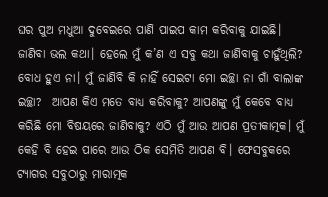ଘର ପୁଅ ମଧୁଆ ଦୁବେଇରେ ପାଣି ପାଇପ କାମ କରିବାକୁ ଯାଇଛି। ଜାଣିବା ଭଲ କଥା। ହେଲେ ମୁଁ କ’ଣ ଏ ସବୁ କଥା ଜାଣିବାକୁ ଚାହୁଁଥିଲି? ବୋଧ ହୁଏ ନା। ମୁଁ ଜାଣିବି କି ନାହିଁ ସେଇଟା ମୋ ଇଚ୍ଛା ନା ଗାଁ ବାଲାଙ୍କ ଇଚ୍ଛା?  ଆପଣ କିଏ ମତେ ବାଧ୍ୟ କରିବାକୁ? ଆପଣଙ୍କୁ ମୁଁ କେବେ ବାଧ୍ୟ କରିଛି ମୋ ବିଷୟରେ ଜାଣିବାକୁ? ଏଠି ମୁଁ ଆଉ ଆପଣ ପ୍ରତୀକାତ୍ମକ। ମୁଁ କେହି ବି ହେଇ ପାରେ ଆଉ ଠିକ ସେମିତି ଆପଣ ବି। ଫେସବୁକରେ ଟ୍ୟାଗର ସବୁଠାରୁ ମାରାତ୍ମକ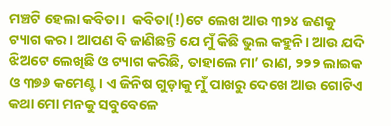ମଞ୍ଚଟି ହେଲା କବିତା।  କବିତା(!)ଟେ ଲେଖ ଆଉ ୩୨୪ ଜଣକୁ ଟ୍ୟାଗ କର। ଆପଣ ବି ଜାଣିଛନ୍ତି ଯେ ମୁଁ କିଛି ଭୁଲ କହୁନି। ଆଉ ଯଦି ଝିଅଟେ ଲେଖିଛି ଓ ଟ୍ୟାଗ କରିଛି, ତାହାଲେ ମା’ ରାଣ, ୨୨୨ ଲାଇକ ଓ ୩୭୬ କମେଣ୍ଟ। ଏ ଜିନିଷ ଗୁଡ଼ାକୁ ମୁଁ ପାଖରୁ ଦେଖେ ଆଉ ଗୋଟିଏ କଥା ମୋ ମନକୁ ସବୁବେଳେ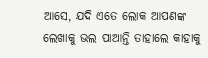ଆସେ, ଯଦି ଏତେ ଲୋକ ଆପଣଙ୍କ ଲେଖାକୁ ଭଲ ପାଆନ୍ତି ତାହାଲେ କାହାକୁ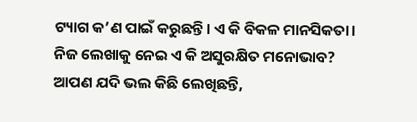ଟ୍ୟାଗ କ’ଣ ପାଇଁ କରୁଛନ୍ତି। ଏ କି ବିକଳ ମାନସିକତା। ନିଜ ଲେଖାକୁ ନେଇ ଏ କି ଅସୁରକ୍ଷିତ ମନୋଭାବ?   ଆପଣ ଯଦି ଭଲ କିଛି ଲେଖିଛନ୍ତି,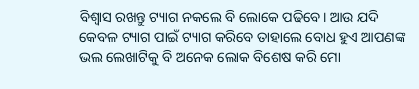ବିଶ୍ଵାସ ରଖନ୍ତୁ ଟ୍ୟାଗ ନକଲେ ବି ଲୋକେ ପଢିବେ। ଆଉ ଯଦି କେବଳ ଟ୍ୟାଗ ପାଇଁ ଟ୍ୟାଗ କରିବେ ତାହାଲେ ବୋଧ ହୁଏ ଆପଣଙ୍କ ଭଲ ଲେଖାଟିକୁ ବି ଅନେକ ଲୋକ ବିଶେଷ କରି ମୋ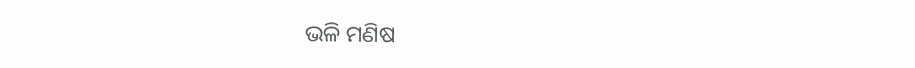ଭଳି ମଣିଷ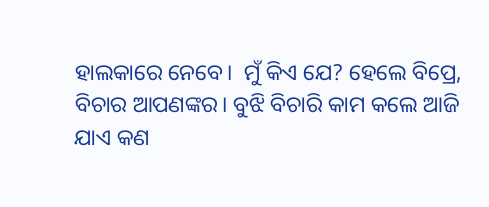ହାଲକାରେ ନେବେ।  ମୁଁ କିଏ ଯେ? ହେଲେ ବିପ୍ରେ, ବିଚାର ଆପଣଙ୍କର। ବୁଝି ବିଚାରି କାମ କଲେ ଆଜି ଯାଏ କଣ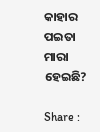କାହାର ପଇତା ମାରା ହେଇଛି?

Share :